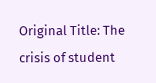Original Title: The crisis of student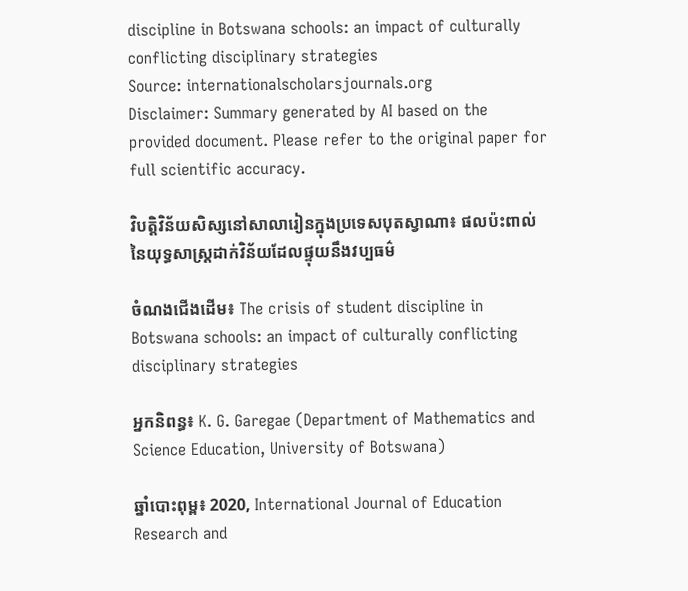discipline in Botswana schools: an impact of culturally conflicting disciplinary strategies
Source: internationalscholarsjournals.org
Disclaimer: Summary generated by AI based on the provided document. Please refer to the original paper for full scientific accuracy.

វិបត្តិវិន័យសិស្សនៅសាលារៀនក្នុងប្រទេសបុតស្វាណា៖ ផលប៉ះពាល់នៃយុទ្ធសាស្ត្រដាក់វិន័យដែលផ្ទុយនឹងវប្បធម៌

ចំណងជើងដើម៖ The crisis of student discipline in Botswana schools: an impact of culturally conflicting disciplinary strategies

អ្នកនិពន្ធ៖ K. G. Garegae (Department of Mathematics and Science Education, University of Botswana)

ឆ្នាំបោះពុម្ព៖ 2020, International Journal of Education Research and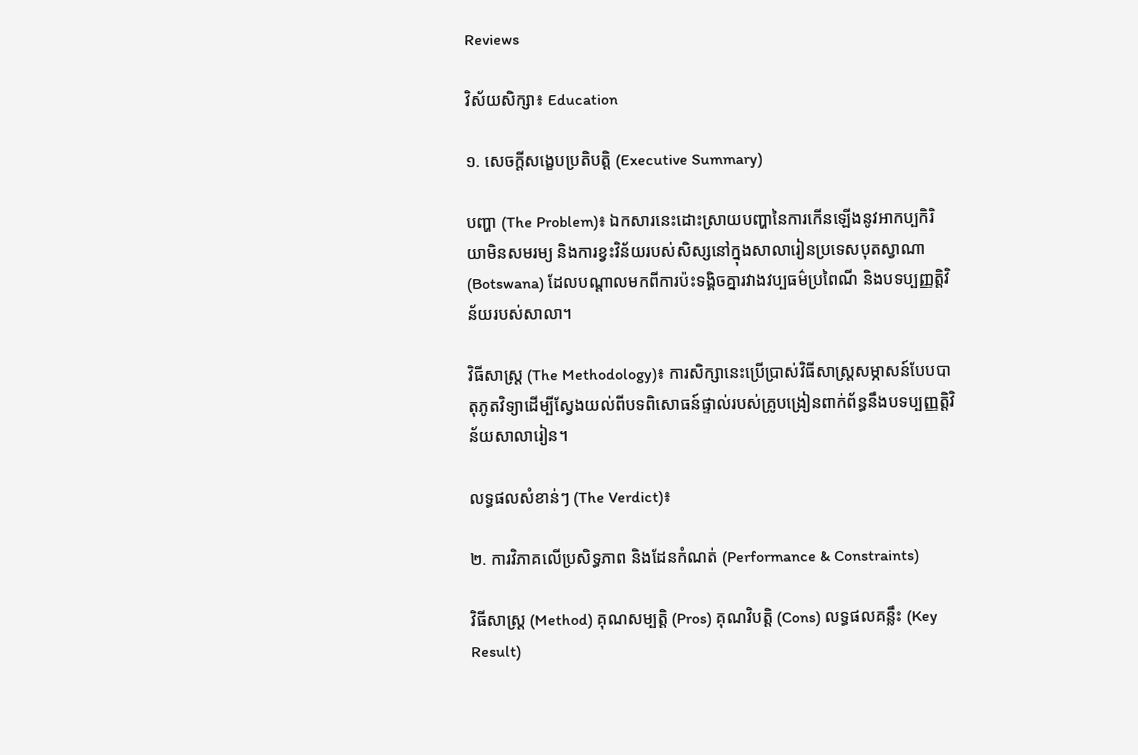Reviews

វិស័យសិក្សា៖ Education

១. សេចក្តីសង្ខេបប្រតិបត្តិ (Executive Summary)

បញ្ហា (The Problem)៖ ឯកសារនេះដោះស្រាយបញ្ហានៃការកើនឡើងនូវអាកប្បកិរិយាមិនសមរម្យ និងការខ្វះវិន័យរបស់សិស្សនៅក្នុងសាលារៀនប្រទេសបុតស្វាណា (Botswana) ដែលបណ្តាលមកពីការប៉ះទង្គិចគ្នារវាងវប្បធម៌ប្រពៃណី និងបទប្បញ្ញត្តិវិន័យរបស់សាលា។

វិធីសាស្ត្រ (The Methodology)៖ ការសិក្សានេះប្រើប្រាស់វិធីសាស្ត្រសម្ភាសន៍បែបបាតុភូតវិទ្យាដើម្បីស្វែងយល់ពីបទពិសោធន៍ផ្ទាល់របស់គ្រូបង្រៀនពាក់ព័ន្ធនឹងបទប្បញ្ញត្តិវិន័យសាលារៀន។

លទ្ធផលសំខាន់ៗ (The Verdict)៖

២. ការវិភាគលើប្រសិទ្ធភាព និងដែនកំណត់ (Performance & Constraints)

វិធីសាស្ត្រ (Method) គុណសម្បត្តិ (Pros) គុណវិបត្តិ (Cons) លទ្ធផលគន្លឹះ (Key Result)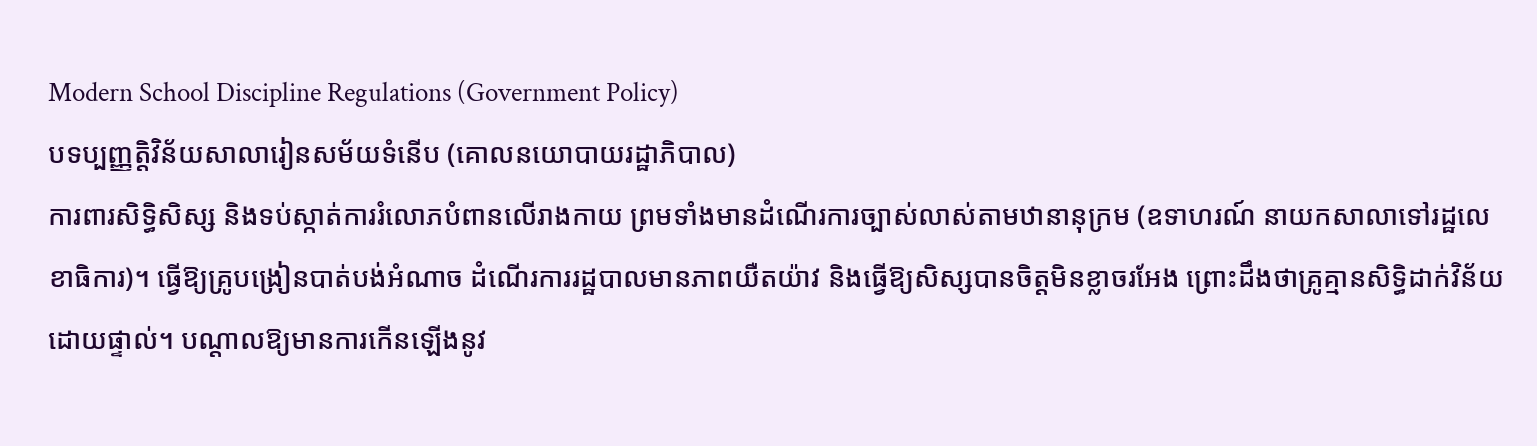Modern School Discipline Regulations (Government Policy)
បទប្បញ្ញត្តិវិន័យសាលារៀនសម័យទំនើប (គោលនយោបាយរដ្ឋាភិបាល)
ការពារសិទ្ធិសិស្ស និងទប់ស្កាត់ការរំលោភបំពានលើរាងកាយ ព្រមទាំងមានដំណើរការច្បាស់លាស់តាមឋានានុក្រម (ឧទាហរណ៍ នាយកសាលាទៅរដ្ឋលេខាធិការ)។ ធ្វើឱ្យគ្រូបង្រៀនបាត់បង់អំណាច ដំណើរការរដ្ឋបាលមានភាពយឺតយ៉ាវ និងធ្វើឱ្យសិស្សបានចិត្តមិនខ្លាចរអែង ព្រោះដឹងថាគ្រូគ្មានសិទ្ធិដាក់វិន័យដោយផ្ទាល់។ បណ្តាលឱ្យមានការកើនឡើងនូវ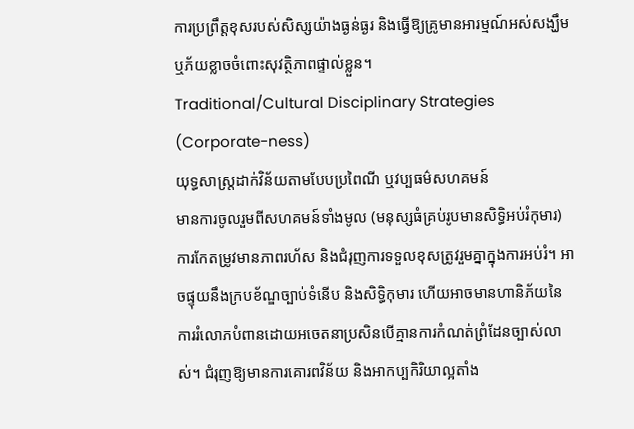ការប្រព្រឹត្តខុសរបស់សិស្សយ៉ាងធ្ងន់ធ្ងរ និងធ្វើឱ្យគ្រូមានអារម្មណ៍អស់សង្ឃឹម ឬភ័យខ្លាចចំពោះសុវត្ថិភាពផ្ទាល់ខ្លួន។
Traditional/Cultural Disciplinary Strategies (Corporate-ness)
យុទ្ធសាស្ត្រដាក់វិន័យតាមបែបប្រពៃណី ឬវប្បធម៌សហគមន៍
មានការចូលរួមពីសហគមន៍ទាំងមូល (មនុស្សធំគ្រប់រូបមានសិទ្ធិអប់រំកុមារ) ការកែតម្រូវមានភាពរហ័ស និងជំរុញការទទួលខុសត្រូវរួមគ្នាក្នុងការអប់រំ។ អាចផ្ទុយនឹងក្របខ័ណ្ឌច្បាប់ទំនើប និងសិទ្ធិកុមារ ហើយអាចមានហានិភ័យនៃការរំលោភបំពានដោយអចេតនាប្រសិនបើគ្មានការកំណត់ព្រំដែនច្បាស់លាស់។ ជំរុញឱ្យមានការគោរពវិន័យ និងអាកប្បកិរិយាល្អតាំង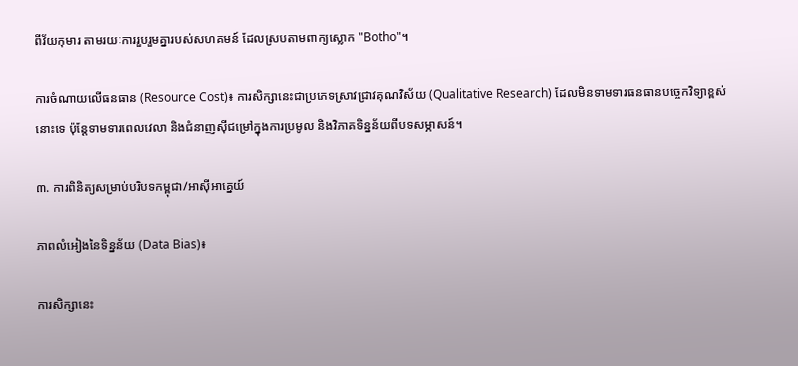ពីវ័យកុមារ តាមរយៈការរួបរួមគ្នារបស់សហគមន៍ ដែលស្របតាមពាក្យស្លោក "Botho"។

ការចំណាយលើធនធាន (Resource Cost)៖ ការសិក្សានេះជាប្រភេទស្រាវជ្រាវគុណវិស័យ (Qualitative Research) ដែលមិនទាមទារធនធានបច្ចេកវិទ្យាខ្ពស់នោះទេ ប៉ុន្តែទាមទារពេលវេលា និងជំនាញស៊ីជម្រៅក្នុងការប្រមូល និងវិភាគទិន្នន័យពីបទសម្ភាសន៍។

៣. ការពិនិត្យសម្រាប់បរិបទកម្ពុជា/អាស៊ីអាគ្នេយ៍

ភាពលំអៀងនៃទិន្នន័យ (Data Bias)៖

ការសិក្សានេះ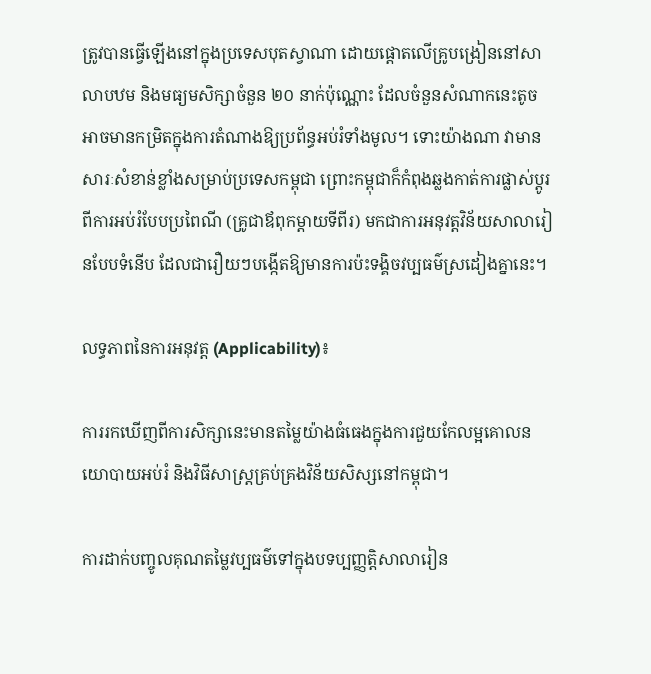ត្រូវបានធ្វើឡើងនៅក្នុងប្រទេសបុតស្វាណា ដោយផ្តោតលើគ្រូបង្រៀននៅសាលាបឋម និងមធ្យមសិក្សាចំនួន ២០ នាក់ប៉ុណ្ណោះ ដែលចំនួនសំណាកនេះតូចអាចមានកម្រិតក្នុងការតំណាងឱ្យប្រព័ន្ធអប់រំទាំងមូល។ ទោះយ៉ាងណា វាមានសារៈសំខាន់ខ្លាំងសម្រាប់ប្រទេសកម្ពុជា ព្រោះកម្ពុជាក៏កំពុងឆ្លងកាត់ការផ្លាស់ប្តូរពីការអប់រំបែបប្រពៃណី (គ្រូជាឪពុកម្តាយទីពីរ) មកជាការអនុវត្តវិន័យសាលារៀនបែបទំនើប ដែលជារឿយៗបង្កើតឱ្យមានការប៉ះទង្គិចវប្បធម៌ស្រដៀងគ្នានេះ។

លទ្ធភាពនៃការអនុវត្ត (Applicability)៖

ការរកឃើញពីការសិក្សានេះមានតម្លៃយ៉ាងធំធេងក្នុងការជួយកែលម្អគោលនយោបាយអប់រំ និងវិធីសាស្ត្រគ្រប់គ្រងវិន័យសិស្សនៅកម្ពុជា។

ការដាក់បញ្ចូលគុណតម្លៃវប្បធម៌ទៅក្នុងបទប្បញ្ញត្តិសាលារៀន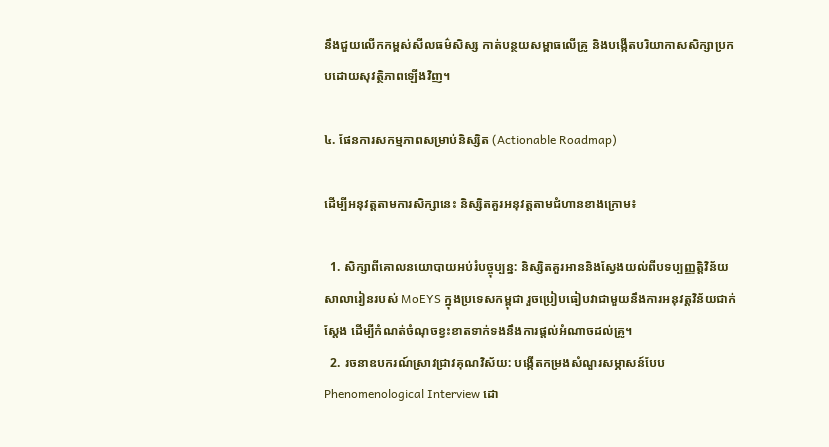នឹងជួយលើកកម្ពស់សីលធម៌សិស្ស កាត់បន្ថយសម្ពាធលើគ្រូ និងបង្កើតបរិយាកាសសិក្សាប្រកបដោយសុវត្ថិភាពឡើងវិញ។

៤. ផែនការសកម្មភាពសម្រាប់និស្សិត (Actionable Roadmap)

ដើម្បីអនុវត្តតាមការសិក្សានេះ និស្សិតគួរអនុវត្តតាមជំហានខាងក្រោម៖

  1. សិក្សាពីគោលនយោបាយអប់រំបច្ចុប្បន្ន: និស្សិតគួរអាននិងស្វែងយល់ពីបទប្បញ្ញត្តិវិន័យសាលារៀនរបស់ MoEYS ក្នុងប្រទេសកម្ពុជា រួចប្រៀបធៀបវាជាមួយនឹងការអនុវត្តវិន័យជាក់ស្តែង ដើម្បីកំណត់ចំណុចខ្វះខាតទាក់ទងនឹងការផ្តល់អំណាចដល់គ្រូ។
  2. រចនាឧបករណ៍ស្រាវជ្រាវគុណវិស័យ: បង្កើតកម្រងសំណួរសម្ភាសន៍បែប Phenomenological Interview ដោ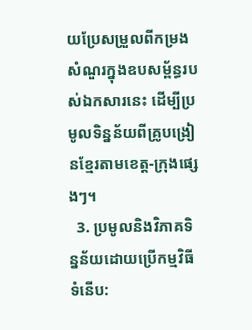យប្រែសម្រួលពីកម្រងសំណួរក្នុងឧបសម្ព័ន្ធរបស់ឯកសារនេះ ដើម្បីប្រមូលទិន្នន័យពីគ្រូបង្រៀនខ្មែរតាមខេត្ត-ក្រុងផ្សេងៗ។
  3. ប្រមូលនិងវិភាគទិន្នន័យដោយប្រើកម្មវិធីទំនើប: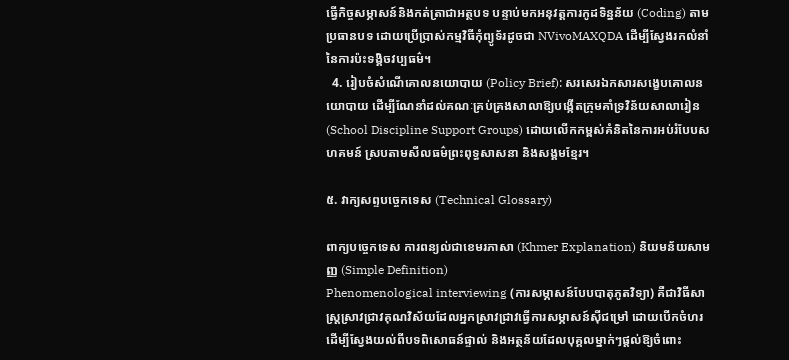ធ្វើកិច្ចសម្ភាសន៍និងកត់ត្រាជាអត្ថបទ បន្ទាប់មកអនុវត្តការកូដទិន្នន័យ (Coding) តាមប្រធានបទ ដោយប្រើប្រាស់កម្មវិធីកុំព្យូទ័រដូចជា NVivoMAXQDA ដើម្បីស្វែងរកលំនាំនៃការប៉ះទង្គិចវប្បធម៌។
  4. រៀបចំសំណើគោលនយោបាយ (Policy Brief): សរសេរឯកសារសង្ខេបគោលនយោបាយ ដើម្បីណែនាំដល់គណៈគ្រប់គ្រងសាលាឱ្យបង្កើតក្រុមគាំទ្រវិន័យសាលារៀន (School Discipline Support Groups) ដោយលើកកម្ពស់គំនិតនៃការអប់រំបែបសហគមន៍ ស្របតាមសីលធម៌ព្រះពុទ្ធសាសនា និងសង្គមខ្មែរ។

៥. វាក្យសព្ទបច្ចេកទេស (Technical Glossary)

ពាក្យបច្ចេកទេស ការពន្យល់ជាខេមរភាសា (Khmer Explanation) និយមន័យសាមញ្ញ (Simple Definition)
Phenomenological interviewing (ការសម្ភាសន៍បែបបាតុភូតវិទ្យា) គឺជាវិធីសាស្ត្រស្រាវជ្រាវគុណវិស័យដែលអ្នកស្រាវជ្រាវធ្វើការសម្ភាសន៍ស៊ីជម្រៅ ដោយបើកចំហរ ដើម្បីស្វែងយល់ពីបទពិសោធន៍ផ្ទាល់ និងអត្ថន័យដែលបុគ្គលម្នាក់ៗផ្តល់ឱ្យចំពោះ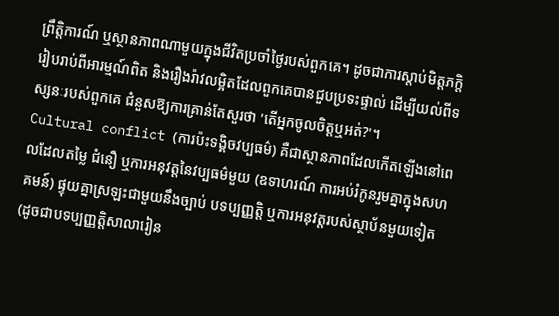ព្រឹត្តិការណ៍ ឬស្ថានភាពណាមួយក្នុងជីវិតប្រចាំថ្ងៃរបស់ពួកគេ។ ដូចជាការស្តាប់មិត្តភក្តិរៀបរាប់ពីអារម្មណ៍ពិត និងរឿងរ៉ាវលម្អិតដែលពួកគេបានជួបប្រទះផ្ទាល់ ដើម្បីយល់ពីទស្សនៈរបស់ពួកគេ ជំនួសឱ្យការគ្រាន់តែសួរថា 'តើអ្នកចូលចិត្តឬអត់?'។
Cultural conflict (ការប៉ះទង្គិចវប្បធម៌) គឺជាស្ថានភាពដែលកើតឡើងនៅពេលដែលតម្លៃ ជំនឿ ឬការអនុវត្តនៃវប្បធម៌មួយ (ឧទាហរណ៍ ការអប់រំកូនរួមគ្នាក្នុងសហគមន៍) ផ្ទុយគ្នាស្រឡះជាមួយនឹងច្បាប់ បទប្បញ្ញត្តិ ឬការអនុវត្តរបស់ស្ថាប័នមួយទៀត (ដូចជាបទប្បញ្ញត្តិសាលារៀន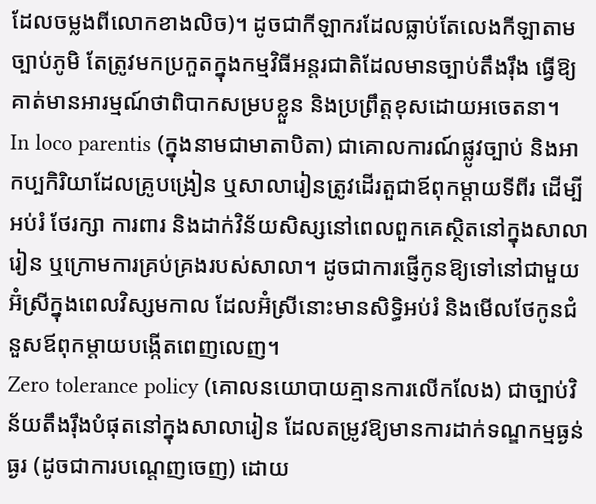ដែលចម្លងពីលោកខាងលិច)។ ដូចជាកីឡាករដែលធ្លាប់តែលេងកីឡាតាមច្បាប់ភូមិ តែត្រូវមកប្រកួតក្នុងកម្មវិធីអន្តរជាតិដែលមានច្បាប់តឹងរ៉ឹង ធ្វើឱ្យគាត់មានអារម្មណ៍ថាពិបាកសម្របខ្លួន និងប្រព្រឹត្តខុសដោយអចេតនា។
In loco parentis (ក្នុងនាមជាមាតាបិតា) ជាគោលការណ៍ផ្លូវច្បាប់ និងអាកប្បកិរិយាដែលគ្រូបង្រៀន ឬសាលារៀនត្រូវដើរតួជាឪពុកម្តាយទីពីរ ដើម្បីអប់រំ ថែរក្សា ការពារ និងដាក់វិន័យសិស្សនៅពេលពួកគេស្ថិតនៅក្នុងសាលារៀន ឬក្រោមការគ្រប់គ្រងរបស់សាលា។ ដូចជាការផ្ញើកូនឱ្យទៅនៅជាមួយអ៊ំស្រីក្នុងពេលវិស្សមកាល ដែលអ៊ំស្រីនោះមានសិទ្ធិអប់រំ និងមើលថែកូនជំនួសឪពុកម្តាយបង្កើតពេញលេញ។
Zero tolerance policy (គោលនយោបាយគ្មានការលើកលែង) ជាច្បាប់វិន័យតឹងរ៉ឹងបំផុតនៅក្នុងសាលារៀន ដែលតម្រូវឱ្យមានការដាក់ទណ្ឌកម្មធ្ងន់ធ្ងរ (ដូចជាការបណ្តេញចេញ) ដោយ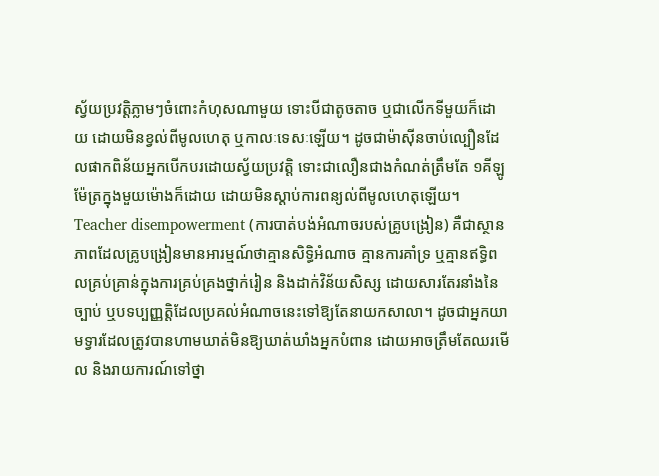ស្វ័យប្រវត្តិភ្លាមៗចំពោះកំហុសណាមួយ ទោះបីជាតូចតាច ឬជាលើកទីមួយក៏ដោយ ដោយមិនខ្វល់ពីមូលហេតុ ឬកាលៈទេសៈឡើយ។ ដូចជាម៉ាស៊ីនចាប់ល្បឿនដែលផាកពិន័យអ្នកបើកបរដោយស្វ័យប្រវត្តិ ទោះជាលឿនជាងកំណត់ត្រឹមតែ ១គីឡូម៉ែត្រក្នុងមួយម៉ោងក៏ដោយ ដោយមិនស្តាប់ការពន្យល់ពីមូលហេតុឡើយ។
Teacher disempowerment (ការបាត់បង់អំណាចរបស់គ្រូបង្រៀន) គឺជាស្ថានភាពដែលគ្រូបង្រៀនមានអារម្មណ៍ថាគ្មានសិទ្ធិអំណាច គ្មានការគាំទ្រ ឬគ្មានឥទ្ធិពលគ្រប់គ្រាន់ក្នុងការគ្រប់គ្រងថ្នាក់រៀន និងដាក់វិន័យសិស្ស ដោយសារតែរនាំងនៃច្បាប់ ឬបទប្បញ្ញត្តិដែលប្រគល់អំណាចនេះទៅឱ្យតែនាយកសាលា។ ដូចជាអ្នកយាមទ្វារដែលត្រូវបានហាមឃាត់មិនឱ្យឃាត់ឃាំងអ្នកបំពាន ដោយអាចត្រឹមតែឈរមើល និងរាយការណ៍ទៅថ្នា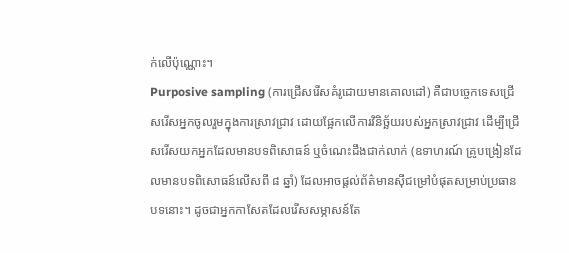ក់លើប៉ុណ្ណោះ។
Purposive sampling (ការជ្រើសរើសគំរូដោយមានគោលដៅ) គឺជាបច្ចេកទេសជ្រើសរើសអ្នកចូលរួមក្នុងការស្រាវជ្រាវ ដោយផ្អែកលើការវិនិច្ឆ័យរបស់អ្នកស្រាវជ្រាវ ដើម្បីជ្រើសរើសយកអ្នកដែលមានបទពិសោធន៍ ឬចំណេះដឹងជាក់លាក់ (ឧទាហរណ៍ គ្រូបង្រៀនដែលមានបទពិសោធន៍លើសពី ៨ ឆ្នាំ) ដែលអាចផ្តល់ព័ត៌មានស៊ីជម្រៅបំផុតសម្រាប់ប្រធានបទនោះ។ ដូចជាអ្នកកាសែតដែលរើសសម្ភាសន៍តែ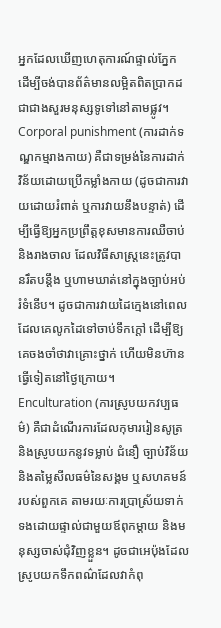អ្នកដែលឃើញហេតុការណ៍ផ្ទាល់ភ្នែក ដើម្បីចង់បានព័ត៌មានលម្អិតពិតប្រាកដ ជាជាងសួរមនុស្សទូទៅនៅតាមផ្លូវ។
Corporal punishment (ការដាក់ទណ្ឌកម្មរាងកាយ) គឺជាទម្រង់នៃការដាក់វិន័យដោយប្រើកម្លាំងកាយ (ដូចជាការវាយដោយរំពាត់ ឬការវាយនឹងបន្ទាត់) ដើម្បីធ្វើឱ្យអ្នកប្រព្រឹត្តខុសមានការឈឺចាប់ និងរាងចាល ដែលវិធីសាស្រ្តនេះត្រូវបានរឹតបន្តឹង ឬហាមឃាត់នៅក្នុងច្បាប់អប់រំទំនើប។ ដូចជាការវាយដៃក្មេងនៅពេលដែលគេលូកដៃទៅចាប់ទឹកក្តៅ ដើម្បីឱ្យគេចងចាំថាវាគ្រោះថ្នាក់ ហើយមិនហ៊ានធ្វើទៀតនៅថ្ងៃក្រោយ។
Enculturation (ការស្រូបយកវប្បធម៌) គឺជាដំណើរការដែលកុមាររៀនសូត្រ និងស្រូបយកនូវទម្លាប់ ជំនឿ ច្បាប់វិន័យ និងតម្លៃសីលធម៌នៃសង្គម ឬសហគមន៍របស់ពួកគេ តាមរយៈការប្រាស្រ័យទាក់ទងដោយផ្ទាល់ជាមួយឪពុកម្តាយ និងមនុស្សចាស់ជុំវិញខ្លួន។ ដូចជាអេប៉ុងដែលស្រូបយកទឹកពណ៌ដែលវាកំពុ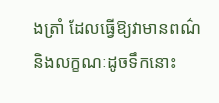ងត្រាំ ដែលធ្វើឱ្យវាមានពណ៌និងលក្ខណៈដូចទឹកនោះ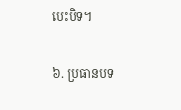បេះបិទ។

៦. ប្រធានបទ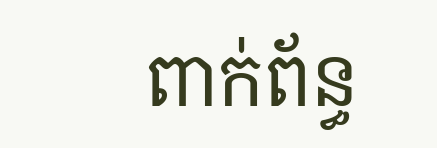ពាក់ព័ន្ធ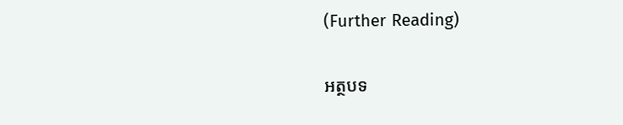(Further Reading)

អត្ថបទ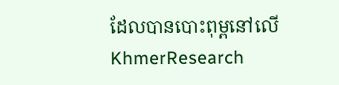ដែលបានបោះពុម្ពនៅលើ KhmerResearch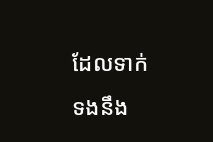ដែលទាក់ទងនឹង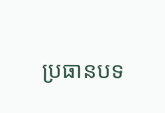ប្រធានបទ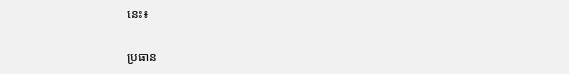នេះ៖

ប្រធាន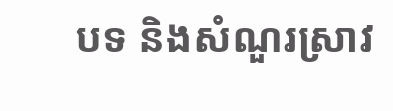បទ និងសំណួរស្រាវ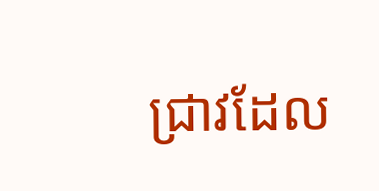ជ្រាវដែល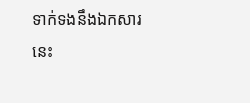ទាក់ទងនឹងឯកសារនេះ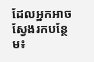ដែលអ្នកអាចស្វែងរកបន្ថែម៖